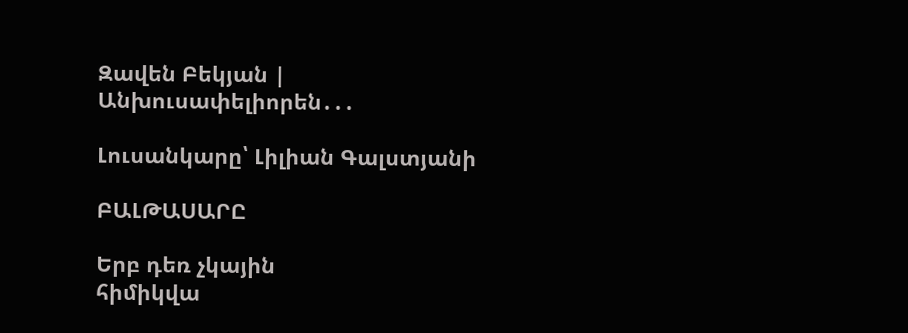Զավեն Բեկյան | Անխուսափելիորեն․․․

Լուսանկարը՝ Լիլիան Գալստյանի

ԲԱԼԹԱՍԱՐԸ

Երբ դեռ չկային
հիմիկվա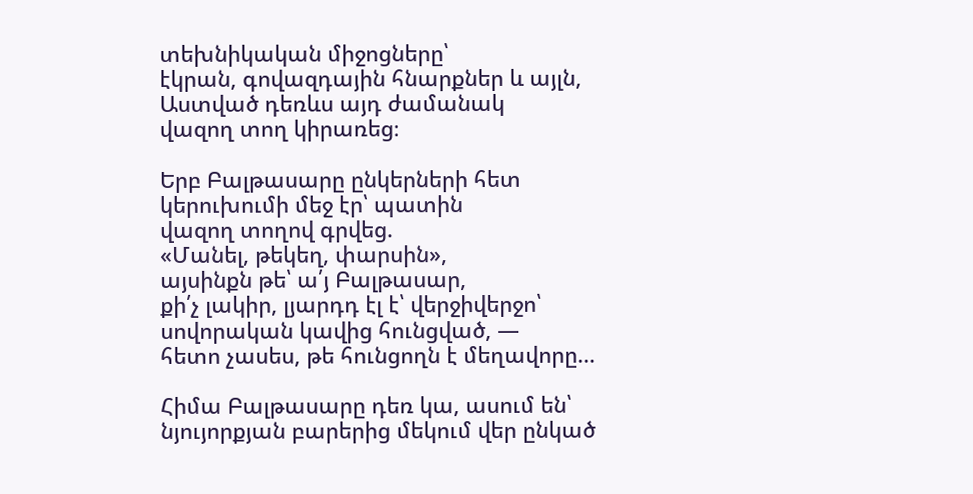տեխնիկական միջոցները՝
էկրան, գովազդային հնարքներ և այլն,
Աստված դեռևս այդ ժամանակ
վազող տող կիրառեց։

Երբ Բալթասարը ընկերների հետ
կերուխումի մեջ էր՝ պատին
վազող տողով գրվեց.
«Մանել, թեկեղ, փարսին»,
այսինքն թե՝ ա՛յ Բալթասար,
քի՛չ լակիր, լյարդդ էլ է՝ վերջիվերջո՝
սովորական կավից հունցված, —
հետո չասես, թե հունցողն է մեղավորը…

Հիմա Բալթասարը դեռ կա, ասում են՝
նյույորքյան բարերից մեկում վեր ընկած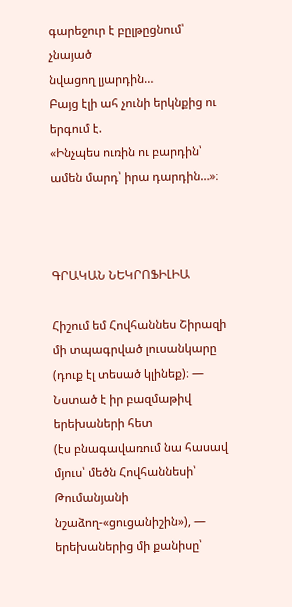գարեջուր է բըլթըցնում՝ չնայած
նվացող լյարդին…
Բայց էլի ահ չունի երկնքից ու երգում է.
«Ինչպես ուռին ու բարդին՝
ամեն մարդ՝ իրա դարդին…»։



ԳՐԱԿԱՆ ՆԵԿՐՈՖԻԼԻԱ

Հիշում եմ Հովհաննես Շիրազի
մի տպագրված լուսանկարը
(դուք էլ տեսած կլինեք)։ —
Նստած է իր բազմաթիվ երեխաների հետ
(էս բնագավառում նա հասավ
մյուս՝ մեծն Հովհաննեսի՝
Թումանյանի նշաձող-«ցուցանիշին»), —
երեխաներից մի քանիսը՝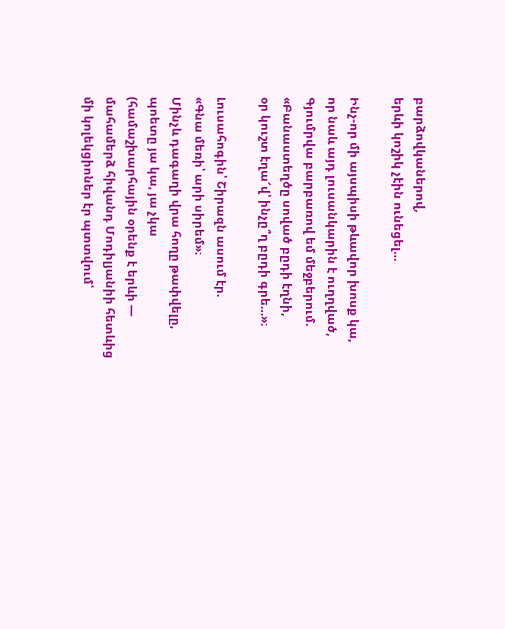բարձովկաներով,
երևի կոշիկ չէին ունեցել…

Ինչ-որ մի այսպիսի թևավոր խոսք կա,
որ նաև այդ լուսանկարին է ուղղված,
Գյումրվա բարբառով եմ մեջբերում.
«Բանաստեղծը սոված բըդի էղնի,
օր կուշտ էղա՜վ՝ ինչը՞ղ բըդի գրե…»։

Լուսահոգին՝ Շիրազն ասում էր.
«Գնա մեռի՝ արի սիրեմ»։
Մինչև դագաղի վրա հողը թափվելը,
պոետը յա կա, յա չկա
(համաշխարհային օրենք է երևի —
մահամերձ հիվանդ Մոդիլյանիի հետևից
մի կոլեկցիոներ էր պտտվում՝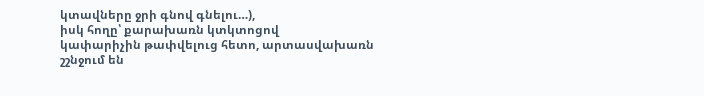կտավները ջրի գնով գնելու…),
իսկ հողը՝ քարախառն կտկտոցով
կափարիչին թափվելուց հետո, արտասվախառն
շշնջում են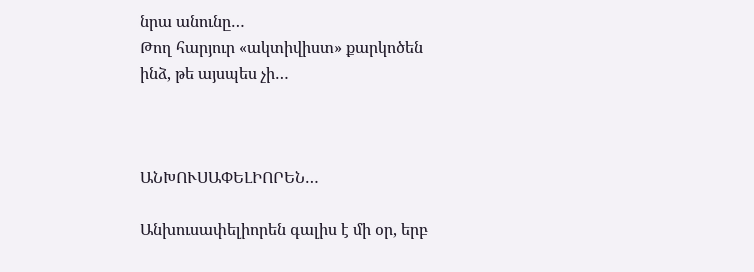նրա անունը…
Թող հարյուր «ակտիվիստ» քարկոծեն
ինձ, թե այսպես չի…



ԱՆԽՈՒՍԱՓԵԼԻՈՐԵՆ…

Անխուսափելիորեն գալիս է մի օր, երբ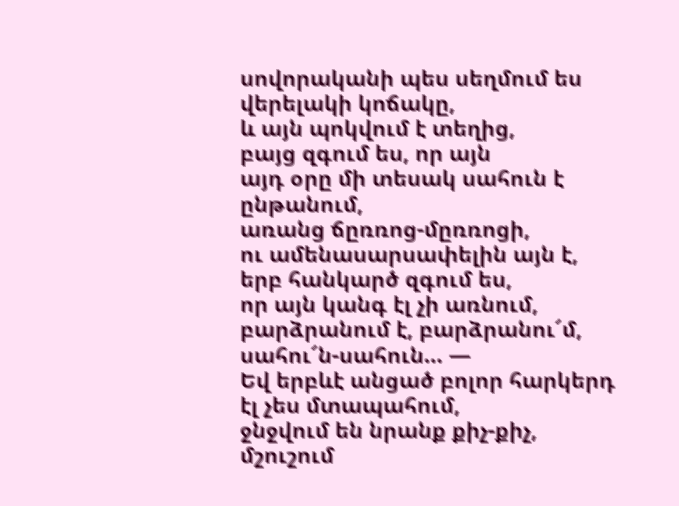սովորականի պես սեղմում ես վերելակի կոճակը,
և այն պոկվում է տեղից,
բայց զգում ես, որ այն
այդ օրը մի տեսակ սահուն է ընթանում,
առանց ճըռռոց-մըռռոցի,
ու ամենասարսափելին այն է,
երբ հանկարծ զգում ես,
որ այն կանգ էլ չի առնում,
բարձրանում է, բարձրանու՜մ,
սահու՜ն-սահուն… —
Եվ երբևէ անցած բոլոր հարկերդ
էլ չես մտապահում,
ջնջվում են նրանք քիչ-քիչ,
մշուշում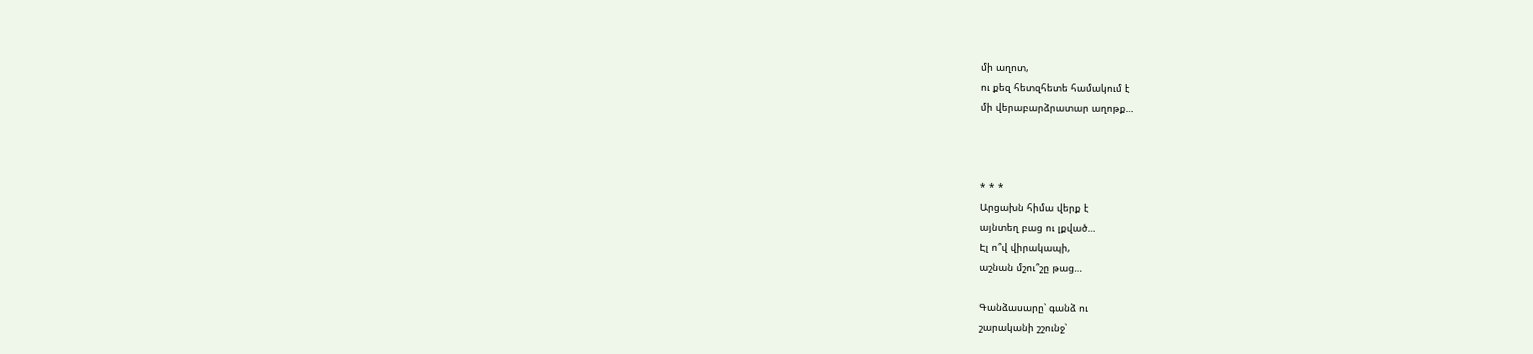մի աղոտ,
ու քեզ հետզհետե համակում է
մի վերաբարձրատար աղոթք…



* * *
Արցախն հիմա վերք է
այնտեղ բաց ու լքված…
Էլ ո՞վ վիրակապի,
աշնան մշու՞շը թաց…

Գանձասարը՝ գանձ ու
շարականի շշունջ՝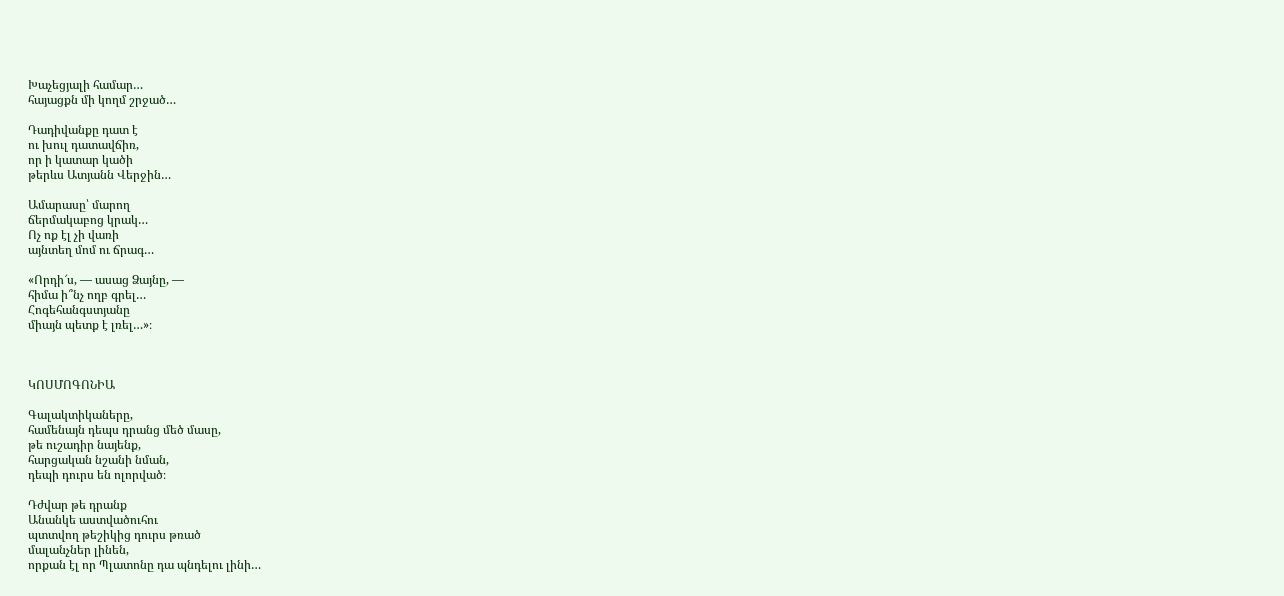Խաչեցյալի համար…
հայացքն մի կողմ շրջած…

Դադիվանքը դատ է
ու խուլ դատավճիռ,
որ ի կատար կածի
թերևս Ատյանն Վերջին…

Ամարասը՝ մարող
ճերմակաբոց կրակ…
Ոչ ոք էլ չի վառի
այնտեղ մոմ ու ճրագ…

«Որդի՜ս, — ասաց Ձայնը, —
հիմա ի՞նչ ողբ գրել…
Հոգեհանգստյանը
միայն պետք է լռել…»։



ԿՈՍՄՈԳՈՆԻԱ

Գալակտիկաները,
համենայն դեպս դրանց մեծ մասը,
թե ուշադիր նայենք,
հարցական նշանի նման,
դեպի դուրս են ոլորված։

Դժվար թե դրանք
Անանկե աստվածուհու
պտտվող թեշիկից դուրս թռած
մալանչներ լինեն,
որքան էլ որ Պլատոնը դա պնդելու լինի…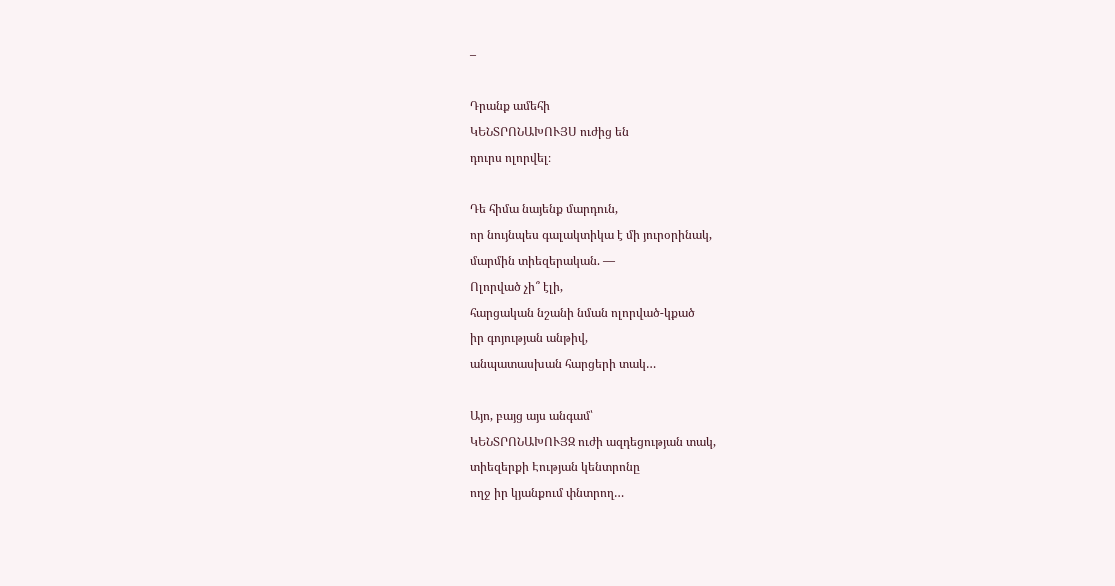–

Դրանք ամեհի
ԿԵՆՏՐՈՆԱԽՈՒՅՍ ուժից են
դուրս ոլորվել։

Դե հիմա նայենք մարդուն,
որ նույնպես գալակտիկա է մի յուրօրինակ,
մարմին տիեզերական. —
Ոլորված չի՞ էլի,
հարցական նշանի նման ոլորված-կքած
իր գոյության անթիվ,
անպատասխան հարցերի տակ…

Այո, բայց այս անգամ՝
ԿԵՆՏՐՈՆԱԽՈՒՅԶ ուժի ազդեցության տակ,
տիեզերքի Էության կենտրոնը
ողջ իր կյանքում փնտրող…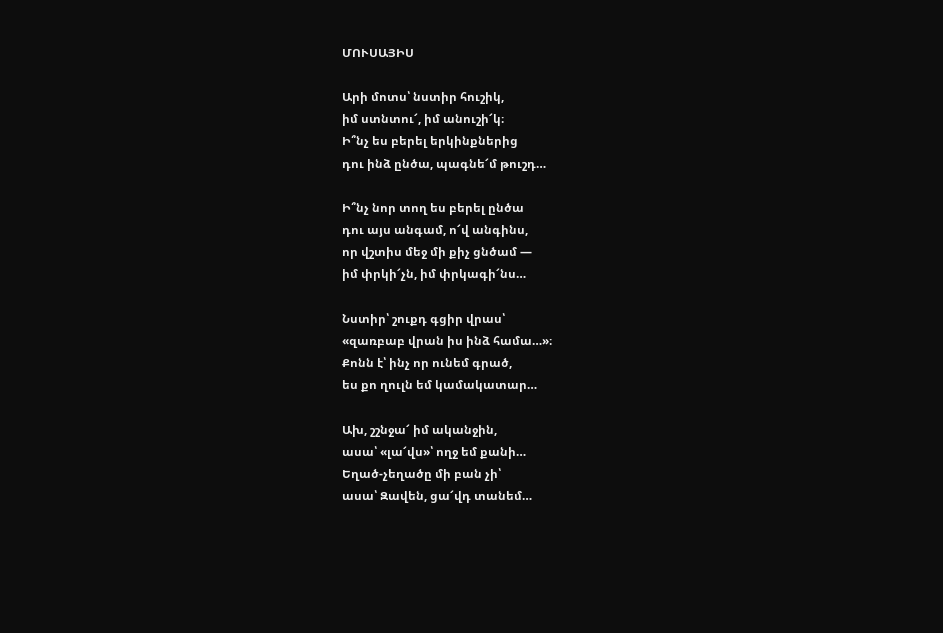ՄՈՒՍԱՅԻՍ

Արի մոտս՝ նստիր հուշիկ,
իմ ստնտու՜, իմ անուշի՜կ։
Ի՞նչ ես բերել երկինքներից
դու ինձ ընծա, պագնե՜մ թուշդ…

Ի՞նչ նոր տող ես բերել ընծա
դու այս անգամ, ո՜վ անգինս,
որ վշտիս մեջ մի քիչ ցնծամ —
իմ փրկի՜չն, իմ փրկագի՜նս…

Նստիր՝ շուքդ գցիր վրաս՝
«զառբաբ վրան իս ինձ համա…»։
Քոնն է՝ ինչ որ ունեմ գրած,
ես քո ղուլն եմ կամակատար…

Ախ, շշնջա՜ իմ ականջին,
ասա՝ «լա՜վս»՝ ողջ եմ քանի…
Եղած-չեղածը մի բան չի՝
ասա՝ Զավեն, ցա՜վդ տանեմ…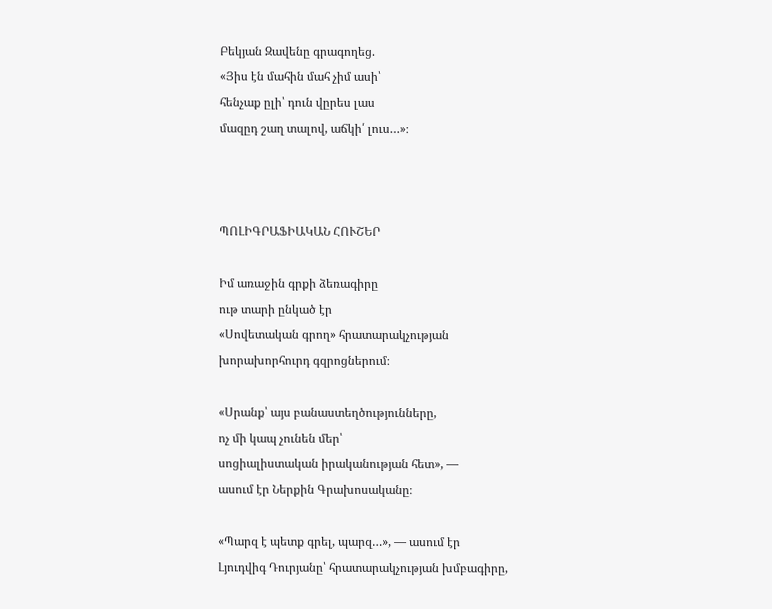Բեկյան Զավենը գրագողեց.
«Յիս էն մահին մահ չիմ ասի՝
հենչաք ըլի՝ դուն վըրես լաս
մազըդ շաղ տալով, աճկի՛ լուս…»։



ՊՈԼԻԳՐԱՖԻԱԿԱՆ ՀՈՒՇԵՐ

Իմ առաջին գրքի ձեռագիրը
ութ տարի ընկած էր
«Սովետական գրող» հրատարակչության
խորախորհուրդ գզրոցներում։

«Սրանք՝ այս բանաստեղծությունները,
ոչ մի կապ չունեն մեր՝
սոցիալիստական իրականության հետ», —
ասում էր Ներքին Գրախոսականը։

«Պարզ է պետք գրել, պարզ…», — ասում էր
Լյուդվիգ Դուրյանը՝ հրատարակչության խմբագիրը,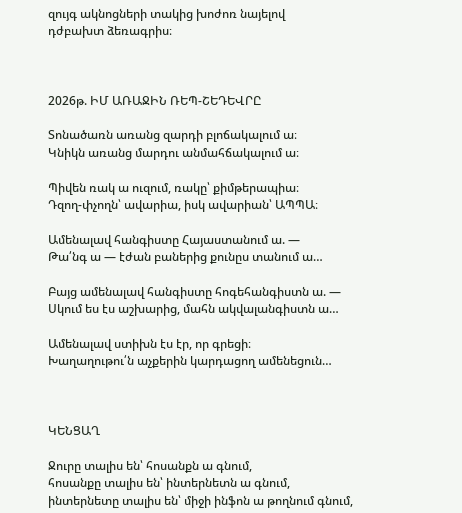զույգ ակնոցների տակից խոժոռ նայելով
դժբախտ ձեռագրիս։



2026թ. ԻՄ ԱՌԱՋԻՆ ՌԵՊ-ՇԵԴԵՎՐԸ

Տոնածառն առանց զարդի բլոճակալում ա։
Կնիկն առանց մարդու անմահճակալում ա։

Պիվեն ռակ ա ուզում, ռակը՝ քիմթերապիա։
Դզող-փչողն՝ ավարիա, իսկ ավարիան՝ ԱՊՊԱ։

Ամենալավ հանգիստը Հայաստանում ա. —
Թա՛նգ ա — էժան բաներից քունըս տանում ա…

Բայց ամենալավ հանգիստը հոգեհանգիստն ա. —
Սկում ես էս աշխարից, մահն ակվալանգիստն ա…

Ամենալավ ստիխն էս էր, որ գրեցի։
Խաղաղութու՛ն աչքերին կարդացող ամենեցուն…



ԿԵՆՑԱՂ

Ջուրը տալիս են՝ հոսանքն ա գնում,
հոսանքը տալիս են՝ ինտերնետն ա գնում,
ինտերնետը տալիս են՝ միջի ինֆոն ա թողնում գնում,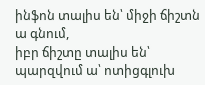ինֆոն տալիս են՝ միջի ճիշտն ա գնում,
իբր ճիշտը տալիս են՝ պարզվում ա՝ ոտիցգլուխ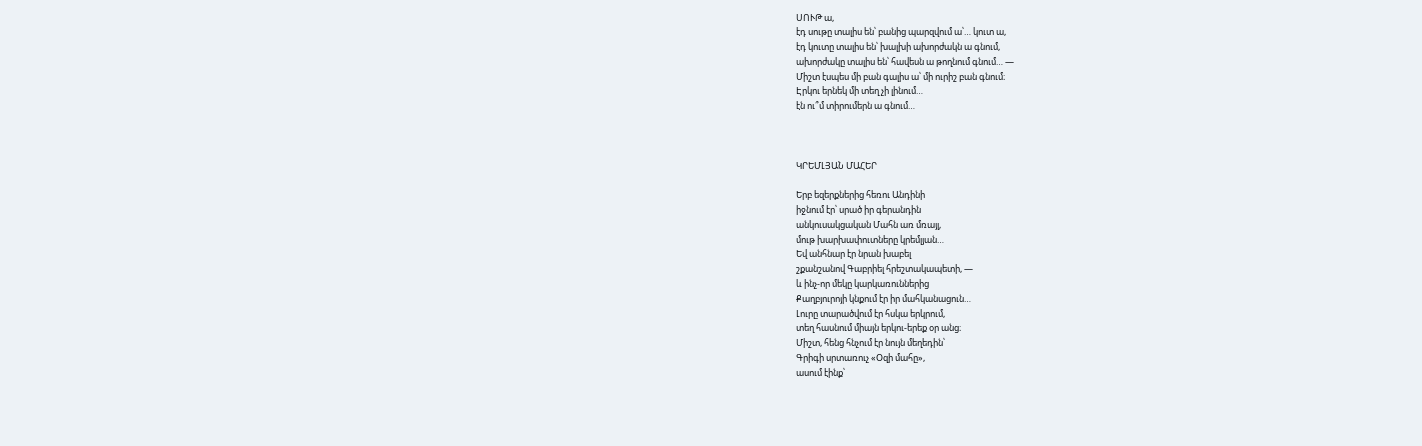ՍՈՒԹ ա,
էդ սութը տալիս են՝ բանից պարզվում ա՝… կուտ ա,
էդ կուտը տալիս են՝ խալխի ախորժակն ա գնում,
ախորժակը տալիս են՝ հավեսն ա թողնում գնում… —
Միշտ էսպես մի բան գալիս ա՝ մի ուրիշ բան գնում։
Էրկու երնեկ մի տեղ չի լինում…
էն ու՞մ տիրումերն ա գնում…



ԿՐԵՄԼՅԱՆ ՄԱՀԵՐ

Երբ եզերքներից հեռու Անդինի
իջնում էր՝ սրած իր գերանդին
անկուսակցական Մահն առ մռայլ,
մութ խարխափուտները կրեմլյան…
Եվ անհնար էր նրան խաբել
շքանշանով Գաբրիել հրեշտակապետի, —
և ինչ-որ մեկը կարկառուններից
Քաղբյուրոյի կնքում էր իր մահկանացուն…
Լուրը տարածվում էր հսկա երկրում,
տեղ հասնում միայն երկու-երեք օր անց։
Միշտ, հենց հնչում էր նույն մեղեդին՝
Գրիգի սրտառուչ «Օզի մահը»,
ասում էինք՝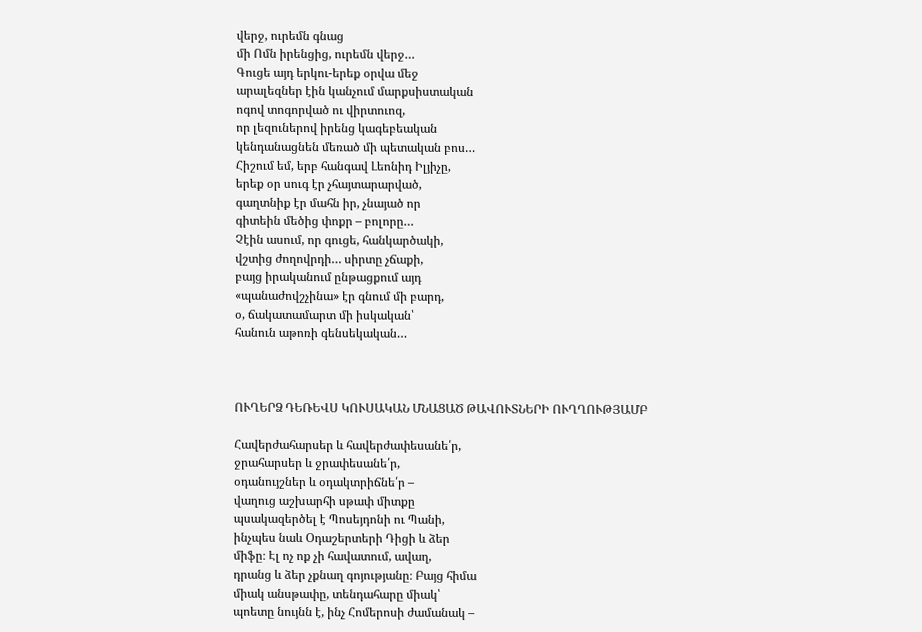վերջ, ուրեմն գնաց
մի Ոմն իրենցից, ուրեմն վերջ…
Գուցե այդ երկու-երեք օրվա մեջ
արալեզներ էին կանչում մարքսիստական
ոգով տոգորված ու վիրտուոզ,
որ լեզուներով իրենց կագեբեական
կենդանացնեն մեռած մի պետական բոս…
Հիշում եմ, երբ հանգավ Լեոնիդ Իլյիչը,
երեք օր սուգ էր չհայտարարված,
գաղտնիք էր մահն իր, չնայած որ
գիտեին մեծից փոքր – բոլորը…
Չէին ասում, որ գուցե, հանկարծակի,
վշտից ժողովրդի… սիրտը չճաքի,
բայց իրականում ընթացքում այդ
«պանաժովշչինա» էր գնում մի բարդ,
օ, ճակատամարտ մի իսկական՝
հանուն աթոռի գենսեկական…



ՈՒՂԵՐՁ ԴԵՌԵՎՍ ԿՈՒՍԱԿԱՆ ՄՆԱՑԱԾ ԹԱՎՈՒՏՆԵՐԻ ՈՒՂՂՈՒԹՅԱՄԲ

Հավերժահարսեր և հավերժափեսանե՛ր,
ջրահարսեր և ջրափեսանե՛ր,
օդանույշներ և օդակտրիճնե՛ր –
վաղուց աշխարհի սթափ միտքը
պսակազերծել է Պոսեյդոնի ու Պանի,
ինչպես նաև Օդաշերտերի Դիցի և ձեր
միֆը։ Էլ ոչ ոք չի հավատում, ավաղ,
դրանց և ձեր չքնաղ գոյությանը։ Բայց հիմա
միակ անսթափը, տենդահարը միակ՝
պոետը նույնն է, ինչ Հոմերոսի ժամանակ –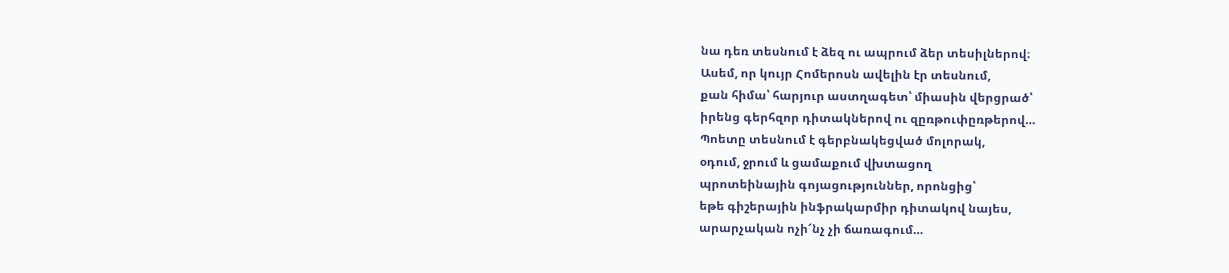նա դեռ տեսնում է ձեզ ու ապրում ձեր տեսիլներով։
Ասեմ, որ կույր Հոմերոսն ավելին էր տեսնում,
քան հիմա՝ հարյուր աստղագետ՝ միասին վերցրած՝
իրենց գերհզոր դիտակներով ու զըռթուփըռթերով…
Պոետը տեսնում է գերբնակեցված մոլորակ,
օդում, ջրում և ցամաքում վխտացող
պրոտեինային գոյացություններ, որոնցից՝
եթե գիշերային ինֆրակարմիր դիտակով նայես,
արարչական ոչի՜նչ չի ճառագում…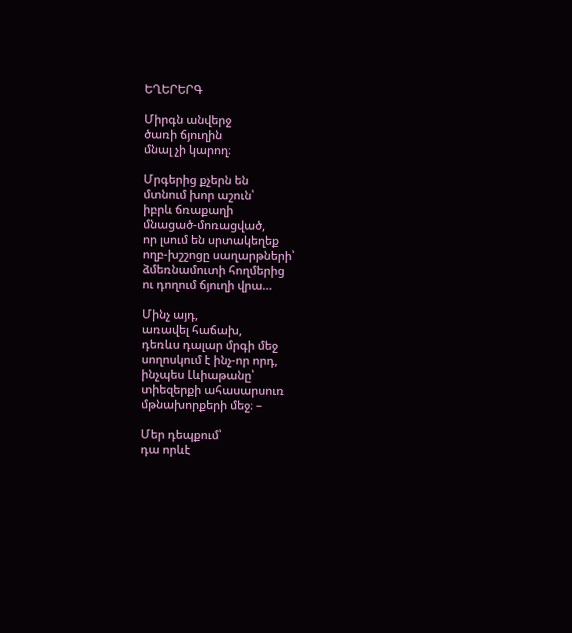ԵՂԵՐԵՐԳ

Միրգն անվերջ
ծառի ճյուղին
մնալ չի կարող։

Մրգերից քչերն են
մտնում խոր աշուն՝
իբրև ճռաքաղի
մնացած-մոռացված,
որ լսում են սրտակեղեք
ողբ-խշշոցը սաղարթների՝
ձմեռնամուտի հողմերից
ու դողում ճյուղի վրա…

Մինչ այդ,
առավել հաճախ,
դեռևս դալար մրգի մեջ
սողոսկում է ինչ-որ որդ,
ինչպես Լևիաթանը՝
տիեզերքի ահասարսուռ
մթնախորքերի մեջ։ –

Մեր դեպքում՝
դա որևէ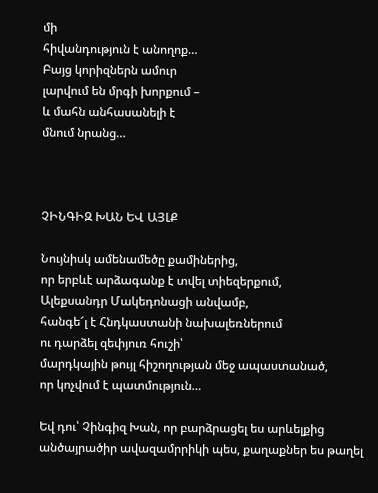մի
հիվանդություն է անողոք…
Բայց կորիզներն ամուր
լարվում են մրգի խորքում –
և մահն անհասանելի է
մնում նրանց…



ՉԻՆԳԻԶ ԽԱՆ ԵՎ ԱՅԼՔ

Նույնիսկ ամենամեծը քամիներից,
որ երբևէ արձագանք է տվել տիեզերքում,
Ալեքսանդր Մակեդոնացի անվամբ,
հանգե՜լ է Հնդկաստանի նախալեռներում
ու դարձել զեփյուռ հուշի՝
մարդկային թույլ հիշողության մեջ ապաստանած,
որ կոչվում է պատմություն…

Եվ դու՝ Չինգիզ Խան, որ բարձրացել ես արևելքից
անծայրածիր ավազամրրիկի պես, քաղաքներ ես թաղել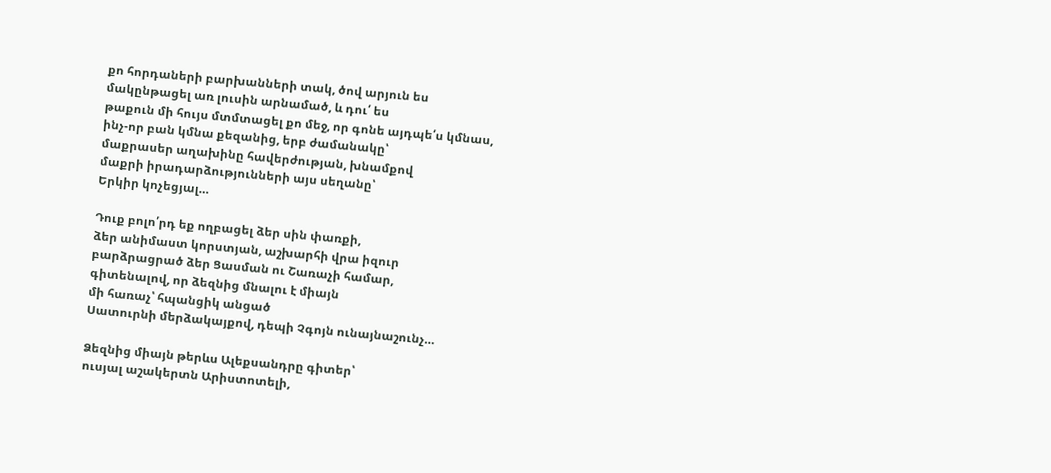քո հորդաների բարխանների տակ, ծով արյուն ես
մակընթացել առ լուսին արնամած, և դու՛ ես
թաքուն մի հույս մտմտացել քո մեջ, որ գոնե այդպե՛ս կմնաս,
ինչ-որ բան կմնա քեզանից, երբ ժամանակը՝
մաքրասեր աղախինը հավերժության, խնամքով
մաքրի իրադարձությունների այս սեղանը՝
Երկիր կոչեցյալ…

Դուք բոլո՛րդ եք ողբացել ձեր սին փառքի,
ձեր անիմաստ կորստյան, աշխարհի վրա իզուր
բարձրացրած ձեր Ցասման ու Շառաչի համար,
գիտենալով, որ ձեզնից մնալու է միայն
մի հառաչ՝ հպանցիկ անցած
Սատուրնի մերձակայքով, դեպի Չգոյն ունայնաշունչ…

Ձեզնից միայն թերևս Ալեքսանդրը գիտեր՝
ուսյալ աշակերտն Արիստոտելի,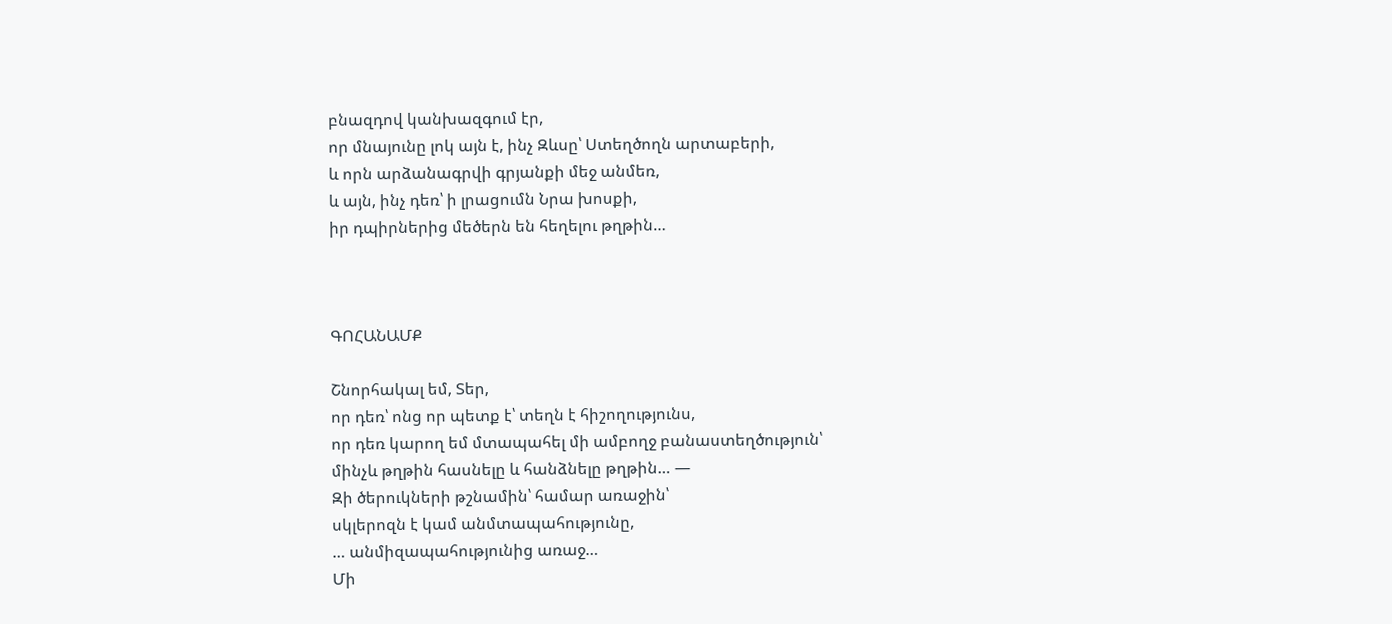բնազդով կանխազգում էր,
որ մնայունը լոկ այն է, ինչ Զևսը՝ Ստեղծողն արտաբերի,
և որն արձանագրվի գրյանքի մեջ անմեռ,
և այն, ինչ դեռ՝ ի լրացումն Նրա խոսքի,
իր դպիրներից մեծերն են հեղելու թղթին…



ԳՈՀԱՆԱՄՔ

Շնորհակալ եմ, Տեր,
որ դեռ՝ ոնց որ պետք է՝ տեղն է հիշողությունս,
որ դեռ կարող եմ մտապահել մի ամբողջ բանաստեղծություն՝
մինչև թղթին հասնելը և հանձնելը թղթին… —
Զի ծերուկների թշնամին՝ համար առաջին՝
սկլերոզն է կամ անմտապահությունը,
… անմիզապահությունից առաջ…
Մի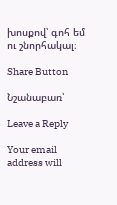խոսքով՝ գոհ եմ ու շնորհակալ։

Share Button

Նշանաբառ՝

Leave a Reply

Your email address will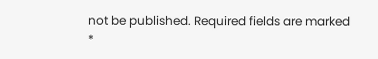not be published. Required fields are marked *